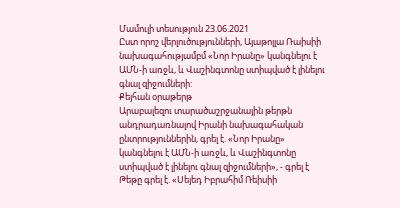Մամուլի տեսություն 23.06.2021
Ըստ որոշ վերլուծությունների, Այաթոլլա Ռաիսիի նախագահությամբմ «Նոր Իրանը» կանգնելու է ԱՄՆ-ի առջև, և Վաշինգտոնը ստիպված է լինելու գնալ զիջումների:
Քեյհան օրաթերթ
Արաբալեզու տարածաշրջանային թերթն անդրադառնալով Իրանի նախագահական ընտրություններին, գրել է. «Նոր Իրանը» կանգնելու է ԱՄՆ-ի առջև, և Վաշինգտոնը ստիպված է լինելու գնալ զիջումների», - գրել է
Թեթը գրել է. «Սեյեդ Իբրահիմ Ռեիսիի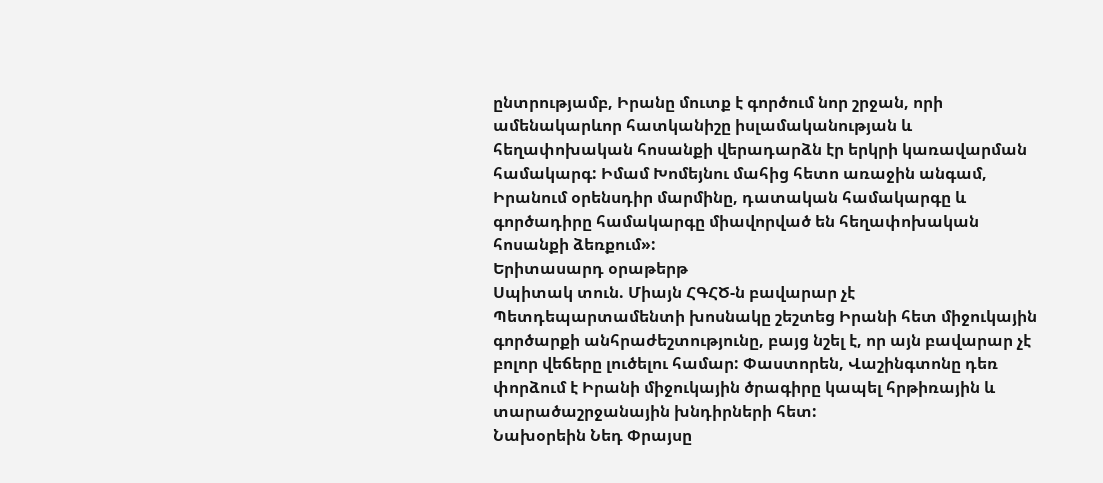ընտրությամբ, Իրանը մուտք է գործում նոր շրջան, որի ամենակարևոր հատկանիշը իսլամականության և հեղափոխական հոսանքի վերադարձն էր երկրի կառավարման համակարգ: Իմամ Խոմեյնու մահից հետո առաջին անգամ, Իրանում օրենսդիր մարմինը, դատական համակարգը և գործադիրը համակարգը միավորված են հեղափոխական հոսանքի ձեռքում»:
Երիտասարդ օրաթերթ
Սպիտակ տուն. Միայն ՀԳՀԾ-ն բավարար չէ
Պետդեպարտամենտի խոսնակը շեշտեց Իրանի հետ միջուկային գործարքի անհրաժեշտությունը, բայց նշել է, որ այն բավարար չէ բոլոր վեճերը լուծելու համար: Փաստորեն, Վաշինգտոնը դեռ փորձում է Իրանի միջուկային ծրագիրը կապել հրթիռային և տարածաշրջանային խնդիրների հետ:
Նախօրեին Նեդ Փրայսը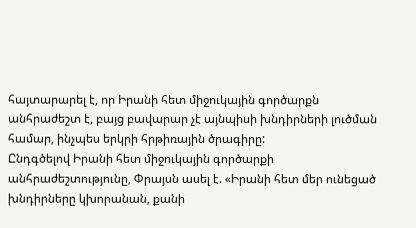հայտարարել է, որ Իրանի հետ միջուկային գործարքն անհրաժեշտ է, բայց բավարար չէ այնպիսի խնդիրների լուծման համար, ինչպես երկրի հրթիռային ծրագիրը:
Ընդգծելով Իրանի հետ միջուկային գործարքի անհրաժեշտությունը, Փրայսն ասել է. «Իրանի հետ մեր ունեցած խնդիրները կխորանան, քանի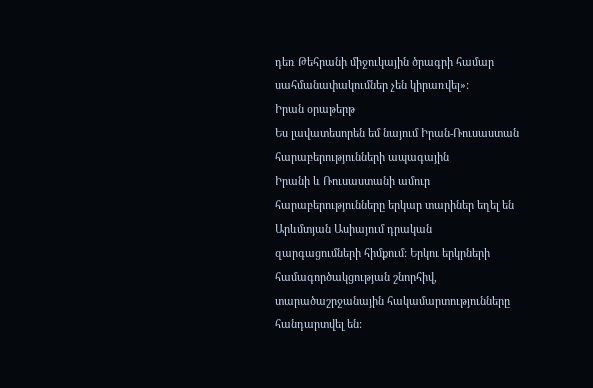դեռ Թեհրանի միջուկային ծրագրի համար սահմանափակումներ չեն կիրառվել»:
Իրան օրաթերթ
Ես լավատեսորեն եմ նայում Իրան-Ռուսաստան հարաբերությունների ապագային
Իրանի և Ռուսաստանի ամուր հարաբերությունները երկար տարիներ եղել են Արևմտյան Ասիայում դրական զարգացումների հիմքում: Երկու երկրների համագործակցության շնորհիվ, տարածաշրջանային հակամարտությունները հանդարտվել են: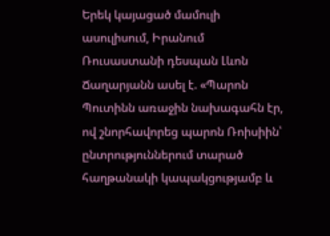Երեկ կայացած մամուլի ասուլիսում, Իրանում Ռուսաստանի դեսպան Լևոն Ճաղարյանն ասել է. «Պարոն Պուտինն առաջին նախագահն էր, ով շնորհավորեց պարոն Ռոիսիին՝ ընտրություններում տարած հաղթանակի կապակցությամբ և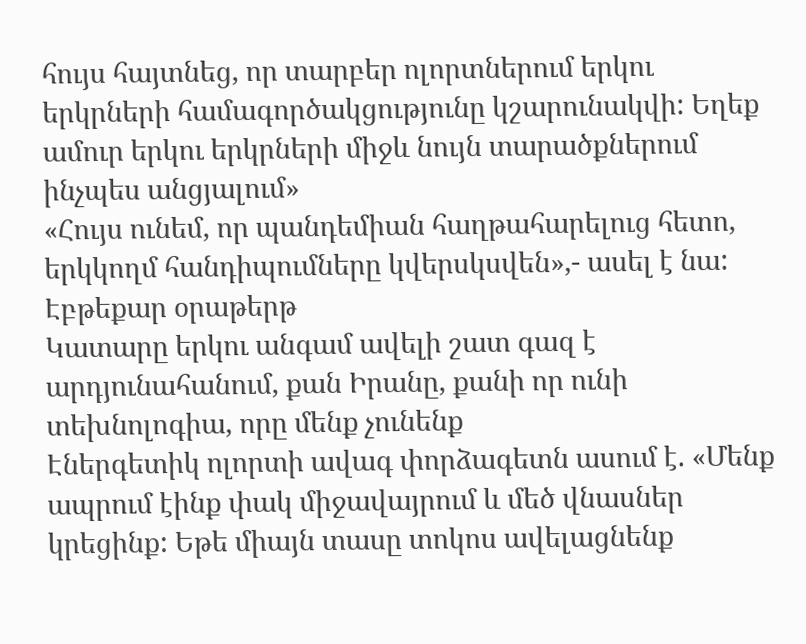հույս հայտնեց, որ տարբեր ոլորտներում երկու երկրների համագործակցությունը կշարունակվի: Եղեք ամուր երկու երկրների միջև նույն տարածքներում ինչպես անցյալում»
«Հույս ունեմ, որ պանդեմիան հաղթահարելուց հետո, երկկողմ հանդիպումները կվերսկսվեն»,- ասել է նա:
Էբթեքար օրաթերթ
Կատարը երկու անգամ ավելի շատ գազ է արդյունահանում, քան Իրանը, քանի որ ունի տեխնոլոգիա, որը մենք չունենք
Էներգետիկ ոլորտի ավագ փորձագետն ասում է. «Մենք ապրում էինք փակ միջավայրում և մեծ վնասներ կրեցինք: Եթե միայն տասը տոկոս ավելացնենք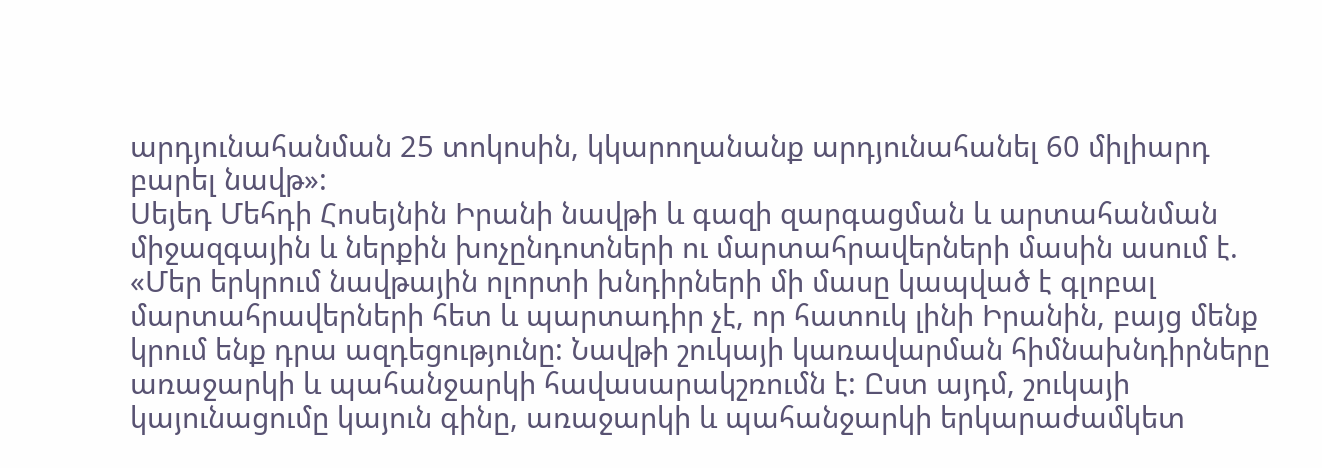արդյունահանման 25 տոկոսին, կկարողանանք արդյունահանել 60 միլիարդ բարել նավթ»:
Սեյեդ Մեհդի Հոսեյնին Իրանի նավթի և գազի զարգացման և արտահանման միջազգային և ներքին խոչընդոտների ու մարտահրավերների մասին ասում է. «Մեր երկրում նավթային ոլորտի խնդիրների մի մասը կապված է գլոբալ մարտահրավերների հետ և պարտադիր չէ, որ հատուկ լինի Իրանին, բայց մենք կրում ենք դրա ազդեցությունը: Նավթի շուկայի կառավարման հիմնախնդիրները առաջարկի և պահանջարկի հավասարակշռումն է: Ըստ այդմ, շուկայի կայունացումը կայուն գինը, առաջարկի և պահանջարկի երկարաժամկետ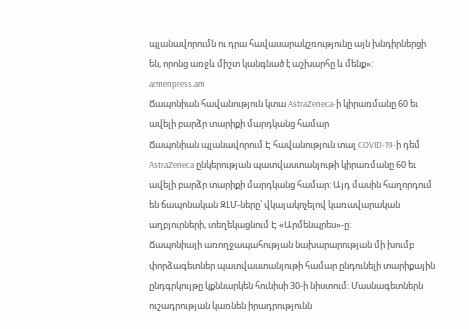պլանավորումն ու դրա հավասարակշռությունը այն խնդիրներցի են, որոնց առջև միշտ կանգնած է աշխարհը և մենք»:
armenpress.am
Ճապոնիան հավանություն կտա AstraZeneca-ի կիրառմանը 60 եւ ավելի բարձր տարիքի մարդկանց համար
Ճապոնիան պլանավորում Է հավանություն տալ COVID-19-ի դեմ AstraZeneca ընկերության պատվաստանյութի կիրառմանը 60 եւ ավելի բարձր տարիքի մարդկանց համար: Այդ մասին հաղորդում են ճապոնական ԶԼՄ-ները՝ վկայակոչելով կառավարական աղբյուրների, տեղեկացնում Է «Արմենպրես»-ը:
Ճապոնիայի առողջապահության նախարարության մի խումբ փորձագետներ պատվաստանյութի համար ընդունելի տարիքային ընդգրկույթը կքննարկեն հունիսի 30-ի նիստում: Մասնագետներն ուշադրության կառնեն իրադրությունն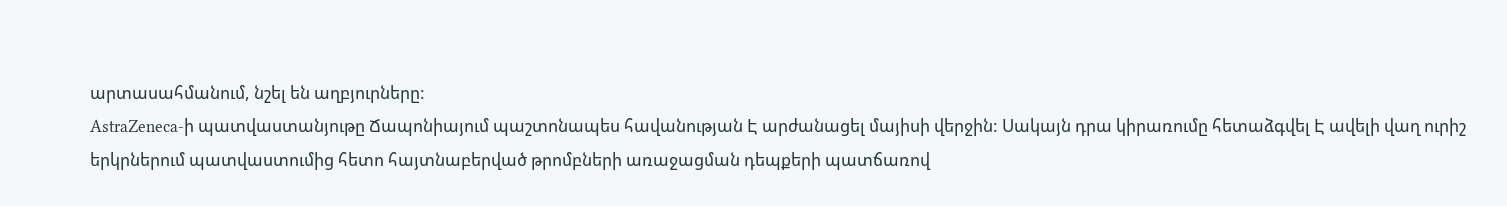արտասահմանում, նշել են աղբյուրները:
AstraZeneca-ի պատվաստանյութը Ճապոնիայում պաշտոնապես հավանության Է արժանացել մայիսի վերջին: Սակայն դրա կիրառումը հետաձգվել Է ավելի վաղ ուրիշ երկրներում պատվաստումից հետո հայտնաբերված թրոմբների առաջացման դեպքերի պատճառով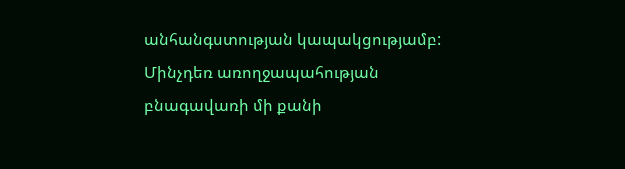անհանգստության կապակցությամբ:
Մինչդեռ առողջապահության բնագավառի մի քանի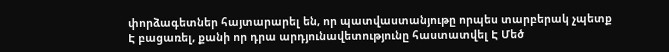փորձագետներ հայտարարել են, որ պատվաստանյութը որպես տարբերակ չպետք Է բացառել, քանի որ դրա արդյունավետությունը հաստատվել Է Մեծ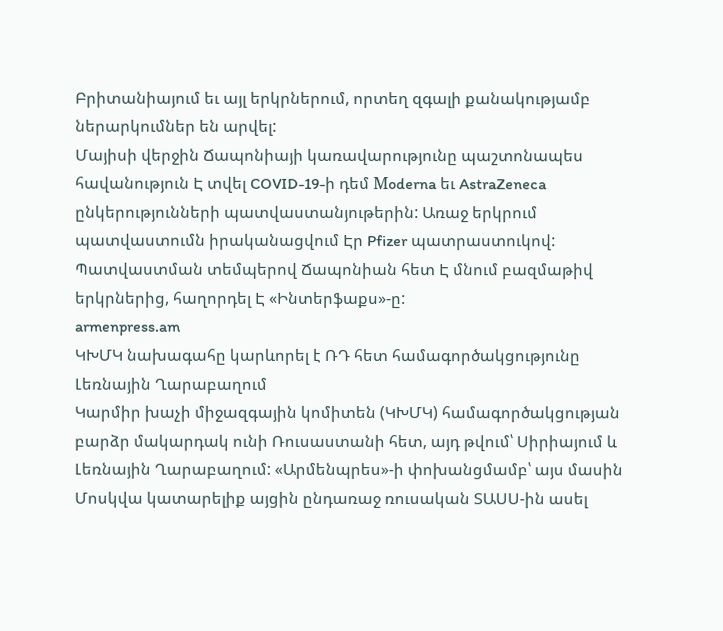Բրիտանիայում եւ այլ երկրներում, որտեղ զգալի քանակությամբ ներարկումներ են արվել:
Մայիսի վերջին Ճապոնիայի կառավարությունը պաշտոնապես հավանություն Է տվել COVID-19-ի դեմ Мoderna եւ AstraZeneca ընկերությունների պատվաստանյութերին: Առաջ երկրում պատվաստումն իրականացվում Էր Pfizer պատրաստուկով: Պատվաստման տեմպերով Ճապոնիան հետ Է մնում բազմաթիվ երկրներից, հաղորդել Է «Ինտերֆաքս»-ը:
armenpress.am
ԿԽՄԿ նախագահը կարևորել է ՌԴ հետ համագործակցությունը Լեռնային Ղարաբաղում
Կարմիր խաչի միջազգային կոմիտեն (ԿԽՄԿ) համագործակցության բարձր մակարդակ ունի Ռուսաստանի հետ, այդ թվում՝ Սիրիայում և Լեռնային Ղարաբաղում: «Արմենպրես»-ի փոխանցմամբ՝ այս մասին Մոսկվա կատարելիք այցին ընդառաջ ռուսական ՏԱՍՍ-ին ասել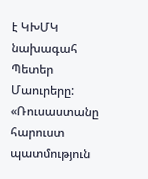է ԿԽՄԿ նախագահ Պետեր Մաուրերը:
«Ռուսաստանը հարուստ պատմություն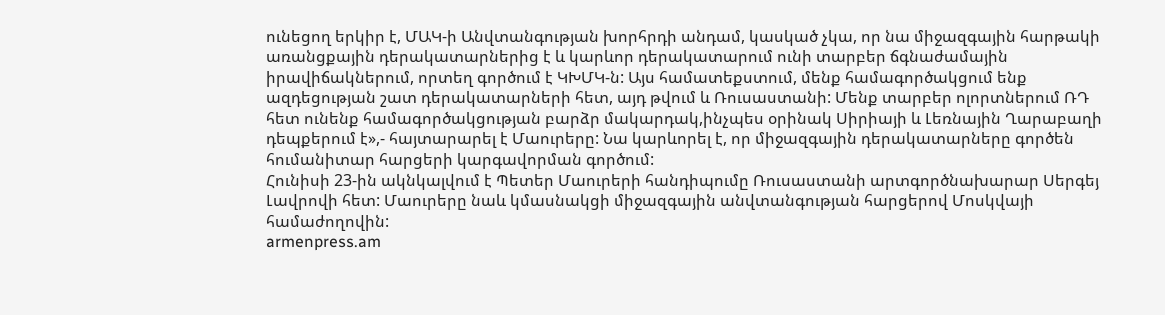ունեցող երկիր է, ՄԱԿ-ի Անվտանգության խորհրդի անդամ, կասկած չկա, որ նա միջազգային հարթակի առանցքային դերակատարներից է և կարևոր դերակատարում ունի տարբեր ճգնաժամային իրավիճակներում, որտեղ գործում է ԿԽՄԿ-ն: Այս համատեքստում, մենք համագործակցում ենք ազդեցության շատ դերակատարների հետ, այդ թվում և Ռուսաստանի: Մենք տարբեր ոլորտներում ՌԴ հետ ունենք համագործակցության բարձր մակարդակ,ինչպես օրինակ Սիրիայի և Լեռնային Ղարաբաղի դեպքերում է»,- հայտարարել է Մաուրերը: Նա կարևորել է, որ միջազգային դերակատարները գործեն հումանիտար հարցերի կարգավորման գործում:
Հունիսի 23-ին ակնկալվում է Պետեր Մաուրերի հանդիպումը Ռուսաստանի արտգործնախարար Սերգեյ Լավրովի հետ: Մաուրերը նաև կմասնակցի միջազգային անվտանգության հարցերով Մոսկվայի համաժողովին:
armenpress.am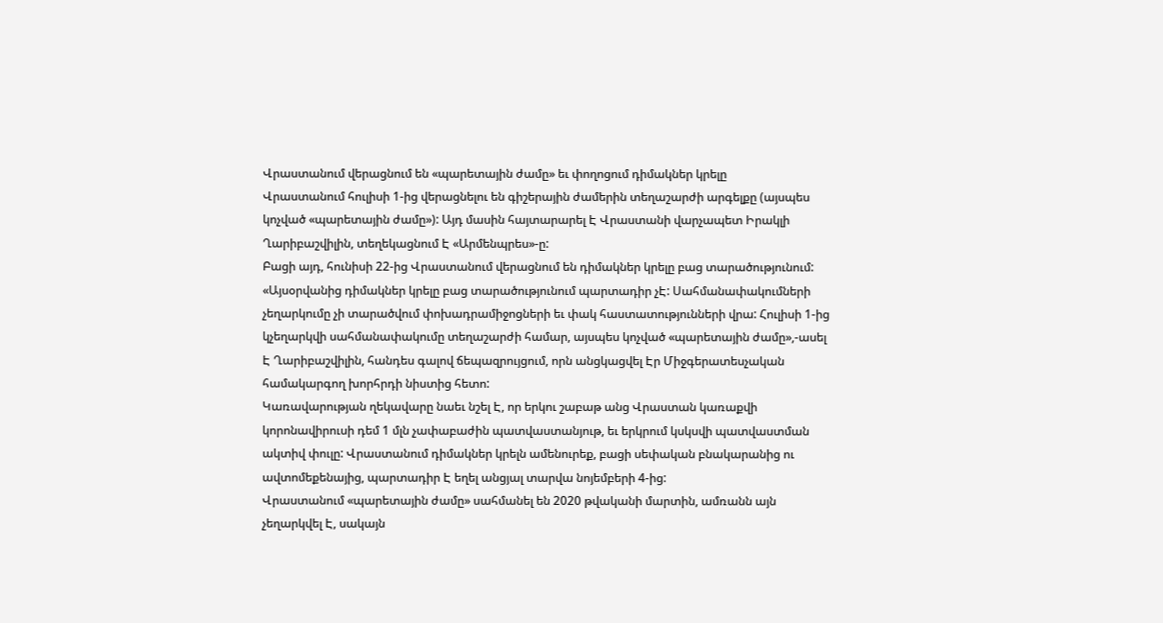Վրաստանում վերացնում են «պարետային ժամը» եւ փողոցում դիմակներ կրելը
Վրաստանում հուլիսի 1-ից վերացնելու են գիշերային ժամերին տեղաշարժի արգելքը (այսպես կոչված «պարետային ժամը»): Այդ մասին հայտարարել Է Վրաստանի վարչապետ Իրակլի Ղարիբաշվիլին, տեղեկացնում Է «Արմենպրես»-ը:
Բացի այդ, հունիսի 22-ից Վրաստանում վերացնում են դիմակներ կրելը բաց տարածությունում: «Այսօրվանից դիմակներ կրելը բաց տարածությունում պարտադիր չԷ: Սահմանափակումների չեղարկումը չի տարածվում փոխադրամիջոցների եւ փակ հաստատությունների վրա: Հուլիսի 1-ից կչեղարկվի սահմանափակումը տեղաշարժի համար, այսպես կոչված «պարետային ժամը»,-ասել Է Ղարիբաշվիլին, հանդես գալով ճեպազրույցում, որն անցկացվել Էր Միջգերատեսչական համակարգող խորհրդի նիստից հետո:
Կառավարության ղեկավարը նաեւ նշել Է, որ երկու շաբաթ անց Վրաստան կառաքվի կորոնավիրուսի դեմ 1 մլն չափաբաժին պատվաստանյութ, եւ երկրում կսկսվի պատվաստման ակտիվ փուլը: Վրաստանում դիմակներ կրելն ամենուրեք, բացի սեփական բնակարանից ու ավտոմեքենայից, պարտադիր Է եղել անցյալ տարվա նոյեմբերի 4-ից:
Վրաստանում «պարետային ժամը» սահմանել են 2020 թվականի մարտին, ամռանն այն չեղարկվել Է, սակայն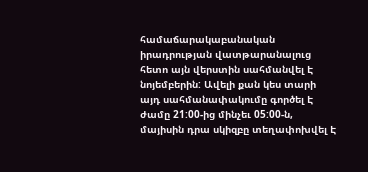համաճարակաբանական իրադրության վատթարանալուց հետո այն վերստին սահմանվել Է նոյեմբերին: Ավելի քան կես տարի այդ սահմանափակումը գործել Է ժամը 21:00-ից մինչեւ 05:00-ն, մայիսին դրա սկիզբը տեղափոխվել Է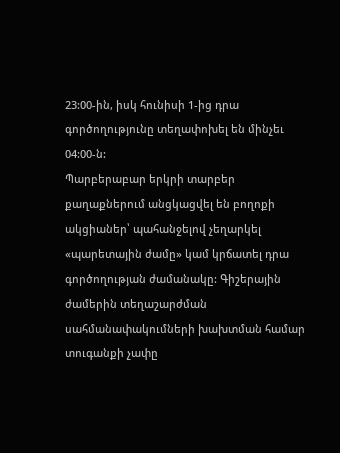23:00-ին, իսկ հունիսի 1-ից դրա գործողությունը տեղափոխել են մինչեւ 04:00-ն:
Պարբերաբար երկրի տարբեր քաղաքներում անցկացվել են բողոքի ակցիաներ՝ պահանջելով չեղարկել «պարետային ժամը» կամ կրճատել դրա գործողության ժամանակը: Գիշերային ժամերին տեղաշարժման սահմանափակումների խախտման համար տուգանքի չափը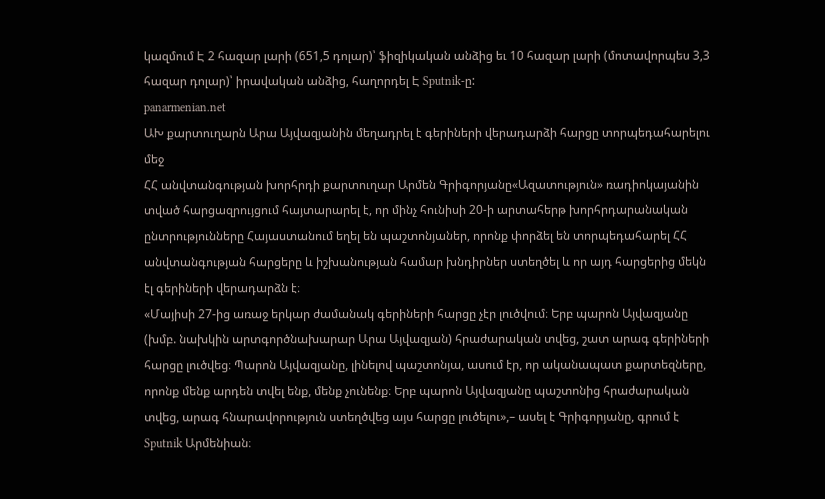կազմում Է 2 հազար լարի (651,5 դոլար)՝ ֆիզիկական անձից եւ 10 հազար լարի (մոտավորպես 3,3 հազար դոլար)՝ իրավական անձից, հաղորդել Է Sputnik-ը:
panarmenian.net
ԱԽ քարտուղարն Արա Այվազյանին մեղադրել է գերիների վերադարձի հարցը տորպեդահարելու մեջ
ՀՀ անվտանգության խորհրդի քարտուղար Արմեն Գրիգորյանը«Ազատություն» ռադիոկայանին տված հարցազրույցում հայտարարել է, որ մինչ հունիսի 20-ի արտահերթ խորհրդարանական ընտրությունները Հայաստանում եղել են պաշտոնյաներ, որոնք փորձել են տորպեդահարել ՀՀ անվտանգության հարցերը և իշխանության համար խնդիրներ ստեղծել և որ այդ հարցերից մեկն էլ գերիների վերադարձն է։
«Մայիսի 27-ից առաջ երկար ժամանակ գերիների հարցը չէր լուծվում։ Երբ պարոն Այվազյանը (խմբ. նախկին արտգործնախարար Արա Այվազյան) հրաժարական տվեց, շատ արագ գերիների հարցը լուծվեց։ Պարոն Այվազյանը, լինելով պաշտոնյա, ասում էր, որ ականապատ քարտեզները, որոնք մենք արդեն տվել ենք, մենք չունենք։ Երբ պարոն Այվազյանը պաշտոնից հրաժարական տվեց, արագ հնարավորություն ստեղծվեց այս հարցը լուծելու»,– ասել է Գրիգորյանը, գրում է Sputnik Արմենիան։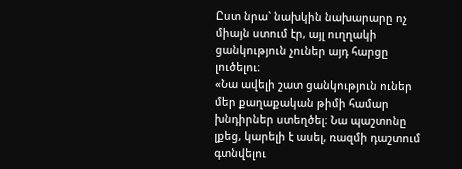Ըստ նրա` նախկին նախարարը ոչ միայն ստում էր, այլ ուղղակի ցանկություն չուներ այդ հարցը լուծելու։
«Նա ավելի շատ ցանկություն ուներ մեր քաղաքական թիմի համար խնդիրներ ստեղծել։ Նա պաշտոնը լքեց, կարելի է ասել, ռազմի դաշտում գտնվելու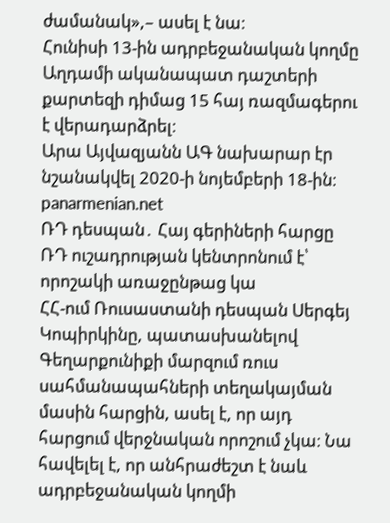ժամանակ»,– ասել է նա։
Հունիսի 13-ին ադրբեջանական կողմը Աղդամի ականապատ դաշտերի քարտեզի դիմաց 15 հայ ռազմագերու է վերադարձրել։
Արա Այվազյանն ԱԳ նախարար էր նշանակվել 2020-ի նոյեմբերի 18-ին։
panarmenian.net
ՌԴ դեսպան․ Հայ գերիների հարցը ՌԴ ուշադրության կենտրոնում է՝ որոշակի առաջընթաց կա
ՀՀ-ում Ռուսաստանի դեսպան Սերգեյ Կոպիրկինը, պատասխանելով Գեղարքունիքի մարզում ռուս սահմանապահների տեղակայման մասին հարցին, ասել է, որ այդ հարցում վերջնական որոշում չկա։ Նա հավելել է, որ անհրաժեշտ է նաև ադրբեջանական կողմի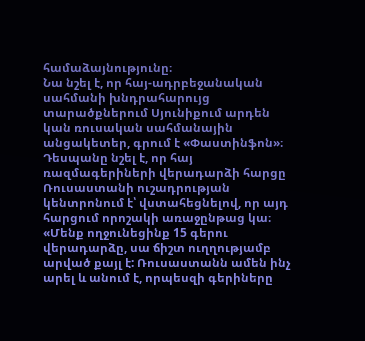համաձայնությունը։
Նա նշել է, որ հայ-ադրբեջանական սահմանի խնդրահարույց տարածքներում Սյունիքում արդեն կան ռուսական սահմանային անցակետեր, գրում է «Փաստինֆոն»։
Դեսպանը նշել է, որ հայ ռազմագերիների վերադարձի հարցը Ռուսաստանի ուշադրության կենտրոնում է՝ վստահեցնելով, որ այդ հարցում որոշակի առաջընթաց կա։
«Մենք ողջունեցինք 15 գերու վերադարձը, սա ճիշտ ուղղությամբ արված քայլ է: Ռուսաստանն ամեն ինչ արել և անում է, որպեսզի գերիները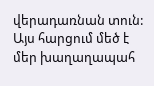վերադառնան տուն: Այս հարցում մեծ է մեր խաղաղապահ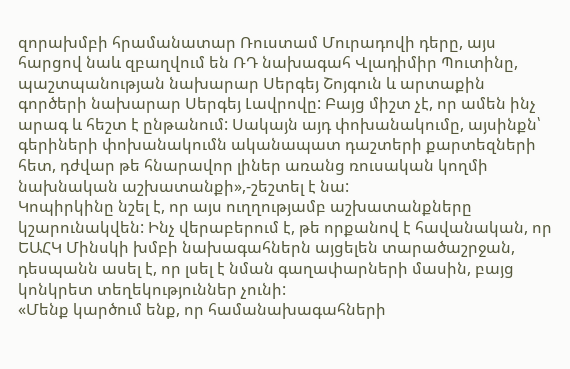զորախմբի հրամանատար Ռուստամ Մուրադովի դերը, այս հարցով նաև զբաղվում են ՌԴ նախագահ Վլադիմիր Պուտինը, պաշտպանության նախարար Սերգեյ Շոյգուն և արտաքին գործերի նախարար Սերգեյ Լավրովը: Բայց միշտ չէ, որ ամեն ինչ արագ և հեշտ է ընթանում: Սակայն այդ փոխանակումը, այսինքն՝ գերիների փոխանակումն ականապատ դաշտերի քարտեզների հետ, դժվար թե հնարավոր լիներ առանց ռուսական կողմի նախնական աշխատանքի»,-շեշտել է նա:
Կոպիրկինը նշել է, որ այս ուղղությամբ աշխատանքները կշարունակվեն: Ինչ վերաբերում է, թե որքանով է հավանական, որ ԵԱՀԿ Մինսկի խմբի նախագահներն այցելեն տարածաշրջան, դեսպանն ասել է, որ լսել է նման գաղափարների մասին, բայց կոնկրետ տեղեկություններ չունի:
«Մենք կարծում ենք, որ համանախագահների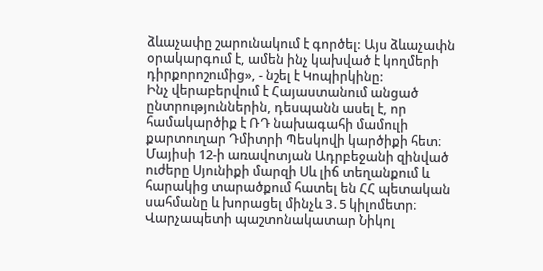ձևաչափը շարունակում է գործել: Այս ձևաչափն օրակարգում է, ամեն ինչ կախված է կողմերի դիրքորոշումից», - նշել է Կոպիրկինը:
Ինչ վերաբերվում է Հայաստանում անցած ընտրություններին, դեսպանն ասել է, որ համակարծիք է ՌԴ նախագահի մամուլի քարտուղար Դմիտրի Պեսկովի կարծիքի հետ։
Մայիսի 12-ի առավոտյան Ադրբեջանի զինված ուժերը Սյունիքի մարզի Սև լիճ տեղանքում և հարակից տարածքում հատել են ՀՀ պետական սահմանը և խորացել մինչև 3․5 կիլոմետր։ Վարչապետի պաշտոնակատար Նիկոլ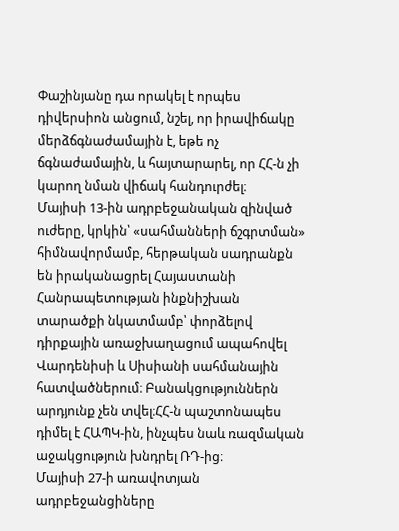Փաշինյանը դա որակել է որպես դիվերսիոն անցում, նշել, որ իրավիճակը մերձճգնաժամային է, եթե ոչ ճգնաժամային, և հայտարարել, որ ՀՀ-ն չի կարող նման վիճակ հանդուրժել։
Մայիսի 13-ին ադրբեջանական զինված ուժերը, կրկին՝ «սահմանների ճշգրտման» հիմնավորմամբ, հերթական սադրանքն են իրականացրել Հայաստանի Հանրապետության ինքնիշխան տարածքի նկատմամբ՝ փորձելով դիրքային առաջխաղացում ապահովել Վարդենիսի և Սիսիանի սահմանային հատվածներում։ Բանակցություններն արդյունք չեն տվել։ՀՀ-ն պաշտոնապես դիմել է ՀԱՊԿ-ին, ինչպես նաև ռազմական աջակցություն խնդրել ՌԴ-ից։
Մայիսի 27-ի առավոտյան ադրբեջանցիները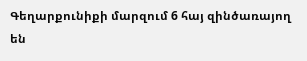Գեղարքունիքի մարզում 6 հայ զինծառայող են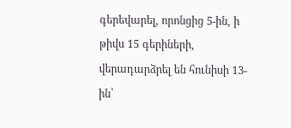գերեվարել, որոնցից 5-ին, ի թիվս 15 գերիների, վերադարձրել են հունիսի 13-ին՝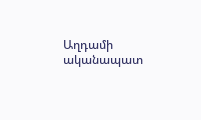Աղդամի ականապատ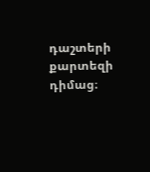դաշտերի քարտեզի դիմաց։